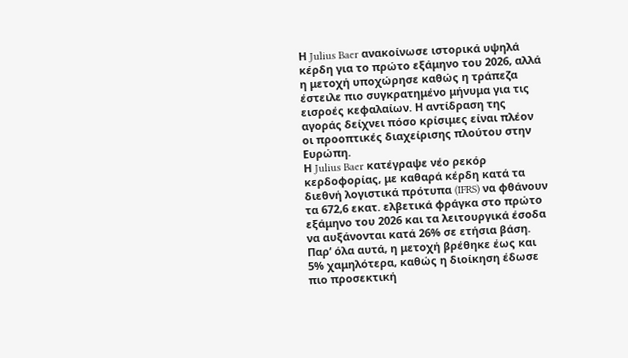Η Julius Baer ανακοίνωσε ιστορικά υψηλά κέρδη για το πρώτο εξάμηνο του 2026, αλλά η μετοχή υποχώρησε καθώς η τράπεζα έστειλε πιο συγκρατημένο μήνυμα για τις εισροές κεφαλαίων. Η αντίδραση της αγοράς δείχνει πόσο κρίσιμες είναι πλέον οι προοπτικές διαχείρισης πλούτου στην Ευρώπη.
Η Julius Baer κατέγραψε νέο ρεκόρ κερδοφορίας, με καθαρά κέρδη κατά τα διεθνή λογιστικά πρότυπα (IFRS) να φθάνουν τα 672,6 εκατ. ελβετικά φράγκα στο πρώτο εξάμηνο του 2026 και τα λειτουργικά έσοδα να αυξάνονται κατά 26% σε ετήσια βάση. Παρ’ όλα αυτά, η μετοχή βρέθηκε έως και 5% χαμηλότερα, καθώς η διοίκηση έδωσε πιο προσεκτική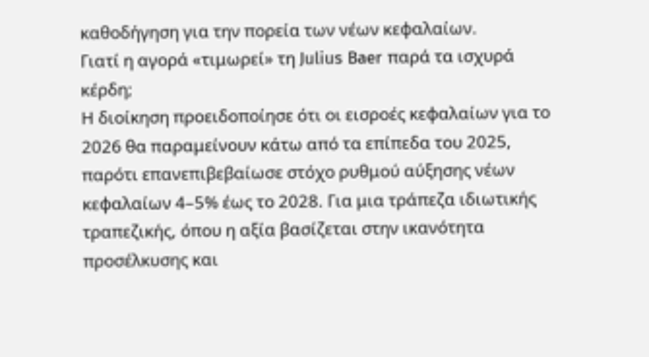καθοδήγηση για την πορεία των νέων κεφαλαίων.
Γιατί η αγορά «τιμωρεί» τη Julius Baer παρά τα ισχυρά κέρδη;
Η διοίκηση προειδοποίησε ότι οι εισροές κεφαλαίων για το 2026 θα παραμείνουν κάτω από τα επίπεδα του 2025, παρότι επανεπιβεβαίωσε στόχο ρυθμού αύξησης νέων κεφαλαίων 4–5% έως το 2028. Για μια τράπεζα ιδιωτικής τραπεζικής, όπου η αξία βασίζεται στην ικανότητα προσέλκυσης και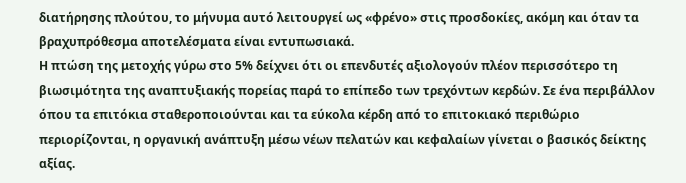διατήρησης πλούτου, το μήνυμα αυτό λειτουργεί ως «φρένο» στις προσδοκίες, ακόμη και όταν τα βραχυπρόθεσμα αποτελέσματα είναι εντυπωσιακά.
Η πτώση της μετοχής γύρω στο 5% δείχνει ότι οι επενδυτές αξιολογούν πλέον περισσότερο τη βιωσιμότητα της αναπτυξιακής πορείας παρά το επίπεδο των τρεχόντων κερδών. Σε ένα περιβάλλον όπου τα επιτόκια σταθεροποιούνται και τα εύκολα κέρδη από το επιτοκιακό περιθώριο περιορίζονται, η οργανική ανάπτυξη μέσω νέων πελατών και κεφαλαίων γίνεται ο βασικός δείκτης αξίας.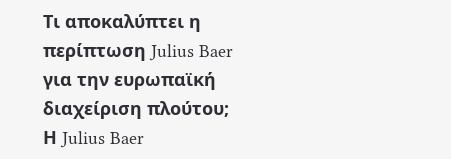Τι αποκαλύπτει η περίπτωση Julius Baer για την ευρωπαϊκή διαχείριση πλούτου;
Η Julius Baer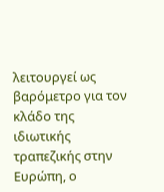λειτουργεί ως βαρόμετρο για τον κλάδο της ιδιωτικής τραπεζικής στην Ευρώπη, ο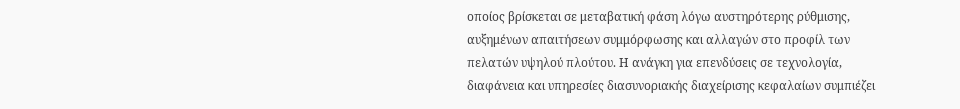οποίος βρίσκεται σε μεταβατική φάση λόγω αυστηρότερης ρύθμισης, αυξημένων απαιτήσεων συμμόρφωσης και αλλαγών στο προφίλ των πελατών υψηλού πλούτου. Η ανάγκη για επενδύσεις σε τεχνολογία, διαφάνεια και υπηρεσίες διασυνοριακής διαχείρισης κεφαλαίων συμπιέζει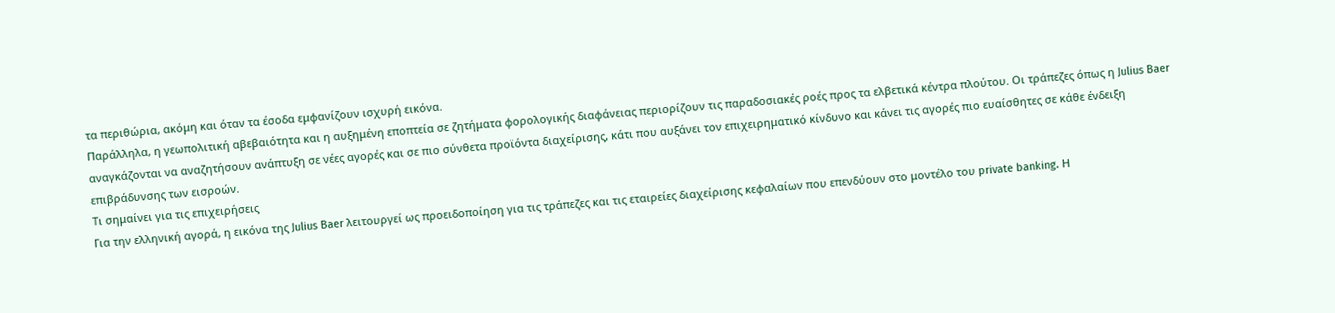τα περιθώρια, ακόμη και όταν τα έσοδα εμφανίζουν ισχυρή εικόνα.
Παράλληλα, η γεωπολιτική αβεβαιότητα και η αυξημένη εποπτεία σε ζητήματα φορολογικής διαφάνειας περιορίζουν τις παραδοσιακές ροές προς τα ελβετικά κέντρα πλούτου. Οι τράπεζες όπως η Julius Baer αναγκάζονται να αναζητήσουν ανάπτυξη σε νέες αγορές και σε πιο σύνθετα προϊόντα διαχείρισης, κάτι που αυξάνει τον επιχειρηματικό κίνδυνο και κάνει τις αγορές πιο ευαίσθητες σε κάθε ένδειξη επιβράδυνσης των εισροών.
Τι σημαίνει για τις επιχειρήσεις
Για την ελληνική αγορά, η εικόνα της Julius Baer λειτουργεί ως προειδοποίηση για τις τράπεζες και τις εταιρείες διαχείρισης κεφαλαίων που επενδύουν στο μοντέλο του private banking. Η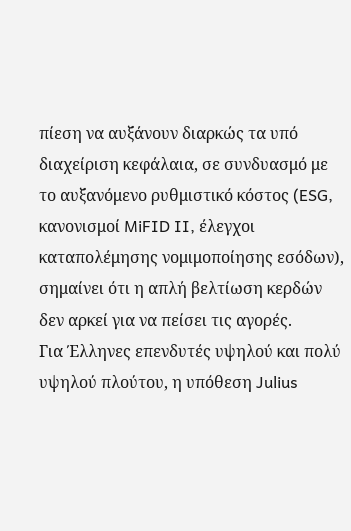πίεση να αυξάνουν διαρκώς τα υπό διαχείριση κεφάλαια, σε συνδυασμό με το αυξανόμενο ρυθμιστικό κόστος (ESG, κανονισμοί MiFID II, έλεγχοι καταπολέμησης νομιμοποίησης εσόδων), σημαίνει ότι η απλή βελτίωση κερδών δεν αρκεί για να πείσει τις αγορές.
Για Έλληνες επενδυτές υψηλού και πολύ υψηλού πλούτου, η υπόθεση Julius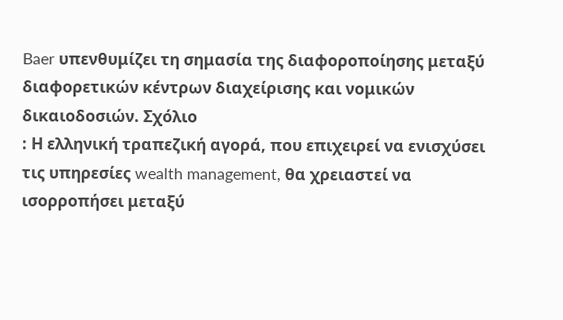Baer υπενθυμίζει τη σημασία της διαφοροποίησης μεταξύ διαφορετικών κέντρων διαχείρισης και νομικών δικαιοδοσιών. Σχόλιο
: Η ελληνική τραπεζική αγορά, που επιχειρεί να ενισχύσει τις υπηρεσίες wealth management, θα χρειαστεί να ισορροπήσει μεταξύ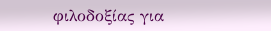φιλοδοξίας για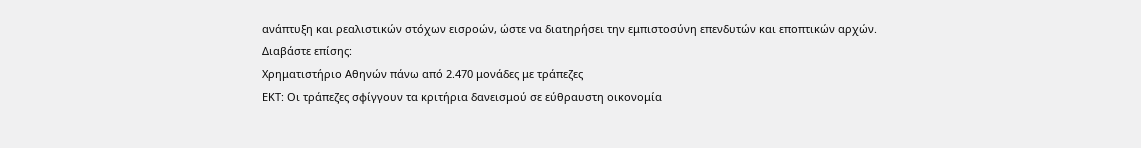ανάπτυξη και ρεαλιστικών στόχων εισροών, ώστε να διατηρήσει την εμπιστοσύνη επενδυτών και εποπτικών αρχών.
Διαβάστε επίσης:
Χρηματιστήριο Αθηνών πάνω από 2.470 μονάδες με τράπεζες
ΕΚΤ: Οι τράπεζες σφίγγουν τα κριτήρια δανεισμού σε εύθραυστη οικονομία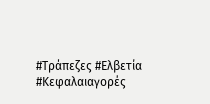#Τράπεζες #Ελβετία #Κεφαλαιαγορές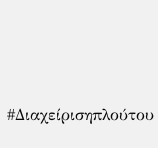#Διαχείρισηπλούτου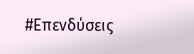#Επενδύσεις